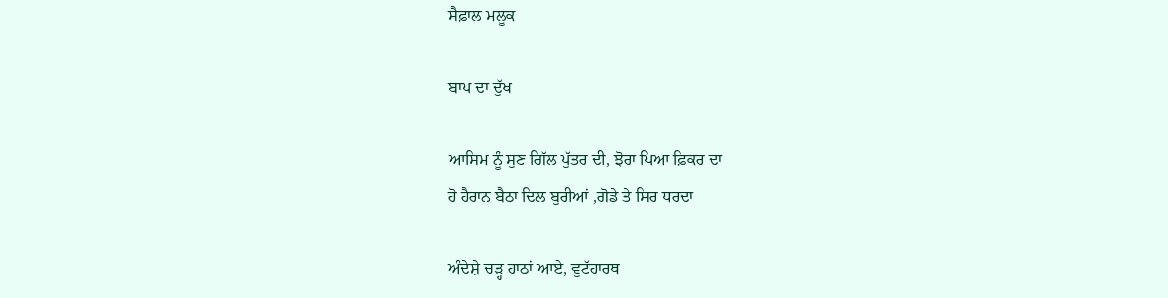ਸੈਫ਼ਾਲ ਮਲੂਕ

ਬਾਪ ਦਾ ਦੁੱਖ

ਆਸਿਮ ਨੂੰ ਸੁਣ ਗਿੱਲ ਪੁੱਤਰ ਦੀ, ਝੋਰਾ ਪਿਆ ਫ਼ਿਕਰ ਦਾ
ਹੋ ਹੈਰਾਨ ਬੈਠਾ ਦਿਲ ਬੁਰੀਆਂ ,ਗੋਡੇ ਤੇ ਸਿਰ ਧਰਦਾ

ਅੰਦੇਸ਼ੇ ਚੜ੍ਹ ਹਾਠਾਂ ਆਏ, ਵੁਟੱਹਾਰਥ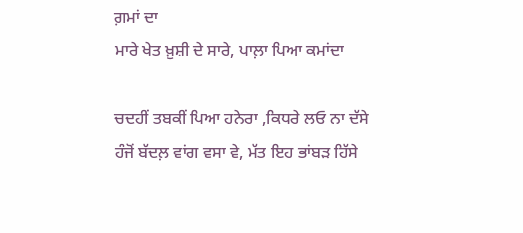ਗ਼ਮਾਂ ਦਾ
ਮਾਰੇ ਖੇਤ ਖ਼ੁਸ਼ੀ ਦੇ ਸਾਰੇ, ਪਾਲ਼ਾ ਪਿਆ ਕਮਾਂਦਾ

ਚਦਹੀਂ ਤਬਕੀਂ ਪਿਆ ਹਨੇਰਾ ,ਕਿਧਰੇ ਲਓ ਨਾ ਦੱਸੇ
ਹੰਜੋਂ ਬੱਦਲ਼ ਵਾਂਗ ਵਸਾ ਵੇ, ਮੱਤ ਇਹ ਭਾਂਬੜ ਹਿੱਸੇ